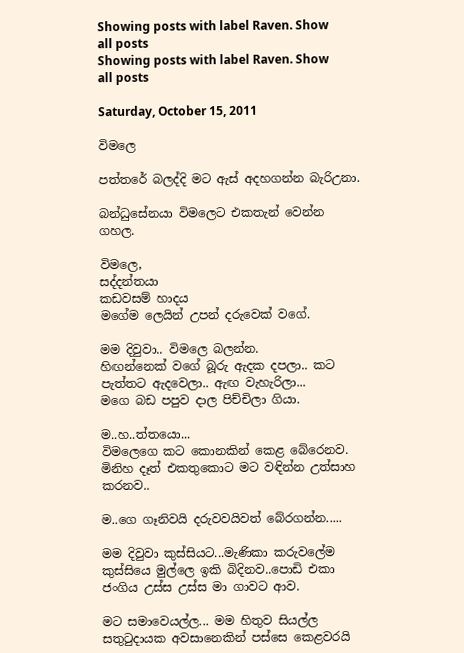Showing posts with label Raven. Show all posts
Showing posts with label Raven. Show all posts

Saturday, October 15, 2011

විමලෙ

පත්තරේ බලද්දි මට ඇස් අදහගන්න බැරිඋනා.

බන්ධුසේනයා විමලෙට එකතැන් වෙන්න ගහල.

විමලෙ,
සද්දන්තයා
කඩවසම් හාදය
මගේම ලෙයින් උපන් දරුවෙක් වගේ.

මම දිවුවා.. විමලෙ බලන්න.
හිඟන්නෙක් වගේ බූරු ඇදක දපලා.. කට පැත්තට ඇදවෙලා.. ඇඟ වැහැරිලා...
මගෙ බඩ පපුව දාල පිච්චිලා ගියා.

ම..හ..ත්තයො...
විමලෙගෙ කට කොනකින් කෙළ බේරෙනව. මිනිහ දෑත් එකතුකොට මට වඳින්න උත්සාහ කරනව..

ම..ගෙ ගෑනිවයි දරුවවයිවත් බේරගන්න.....

මම දිවුවා කුස්සියට...මැණිකා කරුවලේම කුස්සියෙ මුල්ලෙ ඉකි බිදිනව..පොඩි එකා ජංගිය උස්ස උස්ස මා ගාවට ආව.

මට සමාවෙයල්ල... මම හිතුව සියල්ල සතුටුදායක අවසානෙකින් පස්සෙ කෙළවරයි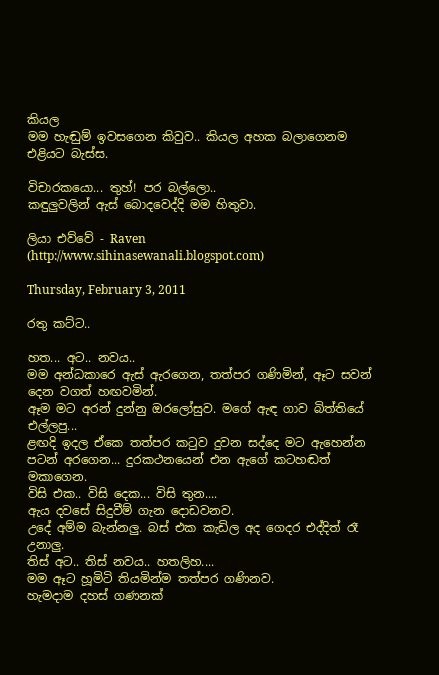කියල
මම හැඬුම් ඉවසගෙන කිවුව.. කියල අහක බලාගෙනම එළියට බැස්ස.

විචාරකයො... තුහ්! පර බල්ලො..
කඳුලුවලින් ඇස් බොදවෙද්දි මම හිතුවා.

ලියා එව්වේ - Raven (http://www.sihinasewanali.blogspot.com)

Thursday, February 3, 2011

රතු කට්ට..

හත... අට.. නවය..
මම අන්ධකාරෙ ඇස් ඇරගෙන, තත්පර ගණිමින්, ඈට සවන් දෙන වගත් හඟවමින්.
ඈම මට අරන් දුන්නු ඔරලෝසුව. මගේ ඇ‍‍‍‍‍ඳ ගාව බිත්තියේ එල්ලපු...
ළඟදි ඉදල ඒකෙ තත්පර කටුව දුවන සද්දෙ මට ඇහෙන්න පටන් අරගෙන... දුරකථනයෙන් එන ඇ‍ගේ කටහඬත් මකාගෙන.
විසි එක.. විසි දෙක... විසි තුන....
ඇය දවසේ සිදුවීම් ගැන දොඩවනව.
උදේ අම්ම බැන්නලු. බස් එක කැඩිල අද ගෙදර එද්දිත් රෑ උනාලු.
තිස් අට.. තිස් නවය.. හතලිහ....
මම ඈට හූමිටි තියමින්ම තත්පර ගණිනව.
හැමදාම දහස් ගණනක්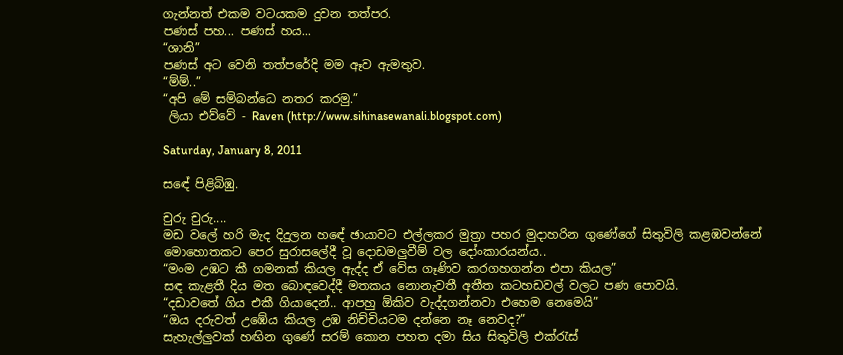ගැන්නත් එකම වටයකම දුවන තත්පර.
පණස් පහ... පණස් හය...
“ශානි”
පණස් අට වෙනි තත්පරේදි මම ඈව ඇමතුව.
“ම්ම්..”
“අපි මේ සම්බන්ධෙ නතර කරමු.”
 ලියා එව්වේ - Raven (http://www.sihinasewanali.blogspot.com)

Saturday, January 8, 2011

සඳේ පිළිබිඹු.

චුරු චුරු....
මඩ වලේ හරි මැද දිදුලන හඳේ ඡායාවට එල්ලකර මුත්‍රා පහර මුදාහරින ගුණේගේ සිතුවිලි කළඹවන්නේ මොහොතකට පෙර සුරාසලේදී වූ දොඩමලුවීම් වල දෝංකාරයන්ය..
“මංම උඹට කී ගමනක් කියල ඇද්ද ඒ වේස ගෑණිව කරගහගන්න එපා කියල”
සඳ කැළතී දිය මත බොඳවෙද්දී මතකය නොනැවතී අතීත කටහඩවල් වලට පණ පොවයි.
“දඩාවතේ ගිය එකී ගියාදෙන්.. ආපහු ඕකිව වැද්දගන්නවා එහෙම නෙමෙයි”
“ඔය දරුවත් උඹේය කියල උඹ නිච්චියටම දන්නෙ නෑ නෙවද?”
සැහැල්ලුවක් හඟින ගුණේ සරම් කොන පහත දමා සිය සිතුවිලි එක්රැස්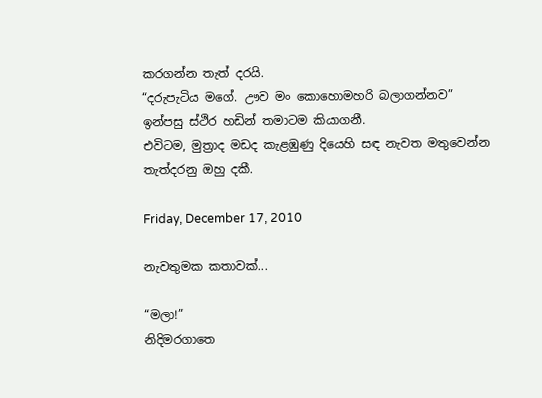කරගන්න තැත් දරයි.
“දරුපැටිය මගේ. ඌව මං කොහොමහරි බලාගන්නව”
ඉන්පසු ස්ථිර හඩින් තමාටම කියාගනී.
එවිටම, මුත්‍රාද මඩද කැළඹුණු දියෙහි සඳ නැවත මතුවෙන්න තැත්දරනු ඔහු දකී.

Friday, December 17, 2010

නැවතුමක කතාවක්...

“මලා!”
නිදිමරගාතෙ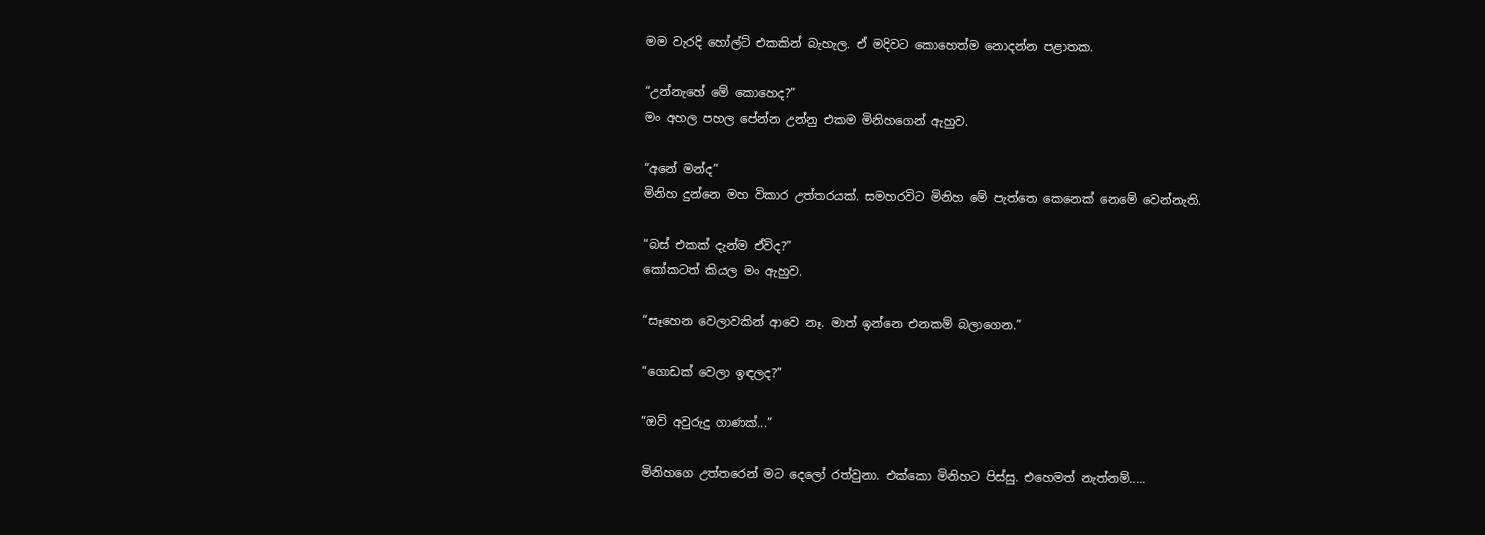මම වැරදි හෝල්ට් එකකින් බැහැල. ඒ මදිවට කොහෙත්ම නොදන්න පළාතක.

“උන්නැහේ මේ කොහෙද?”
මං අහල පහල පේන්න උන්නු එකම මිනිහගෙන් ඇහුව.

“අනේ මන්ද”
මිනිහ දුන්නෙ මහ විකාර උත්තරයක්. සමහරවිට මිනිහ මේ පැත්තෙ කෙනෙක් නෙමේ වෙන්නැති.

“බස් එකක් දැන්ම ඒවිද?”
කෝකටත් කියල මං ඇහුව.

“සෑහෙන වෙලාවකින් ආවෙ නෑ. මාත් ඉන්නෙ එනකම් බලාගෙන.”

“ගොඩක් වෙලා ඉඳලද?”

“ඔව් අවුරුදු ගාණක්...”

මිනිහගෙ උත්තරෙන් මට දෙලෝ රත්වුනා. එක්කො මිනිහට පිස්සු. එහෙමත් නැත්නම්.....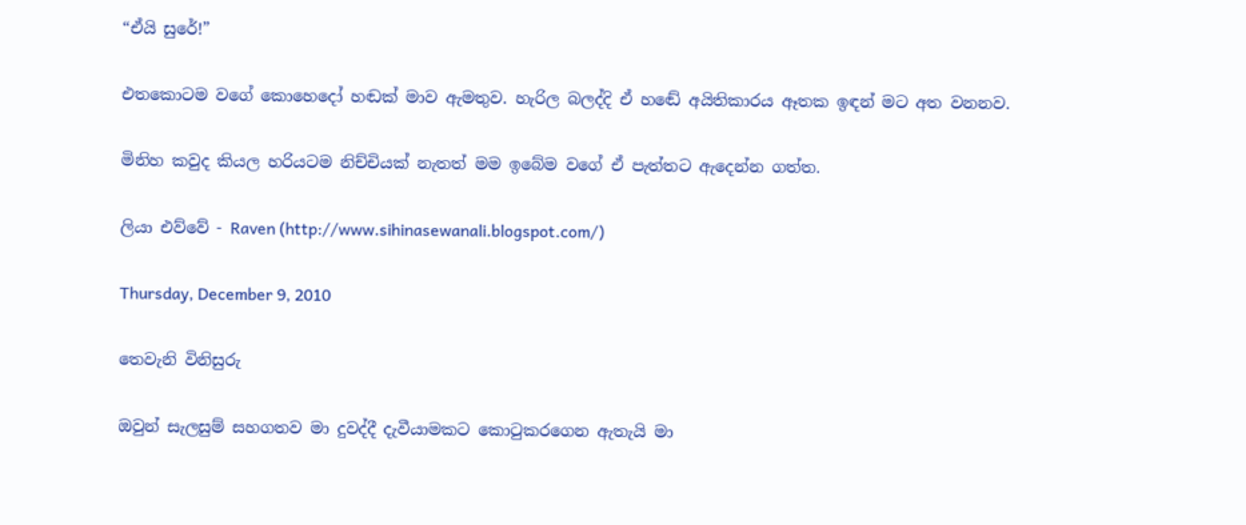“ඒයි සුරේ!”

එතකොටම වගේ කොහෙදෝ හඬක් මාව ඇමතුව. හැරිල බලද්දි ඒ හඬේ අයිතිකාරය ඈතක ඉඳන් මට අත වනනව.

මිනිහ කවුද කියල හරියටම නිච්චියක් නැතත් මම ඉබේම වගේ ඒ පැත්තට ඇදෙන්න ගත්ත.

ලියා එව්වේ - Raven (http://www.sihinasewanali.blogspot.com/)

Thursday, December 9, 2010

තෙවැනි විනිසුරු

ඔවුන් සැලසුම් සහගතව මා දුවද්දී දැවීයාමකට කොටුකරගෙන ඇතැයි මා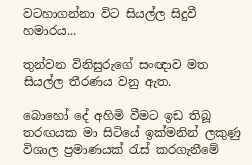වටහාගන්නා විට සියල්ල සිදුවී හමාරය...

තුන්වන විනිසුරුගේ සංඥාව මත සියල්ල තීරණය වනු ඇත.

බොහෝ දේ අහිමි වීමට ඉඩ තිබූ තරඟයක මා සිටියේ ඉක්මනින් ලකුණු විශාල ප්‍රමාණයක් රැස් කරගැනීමේ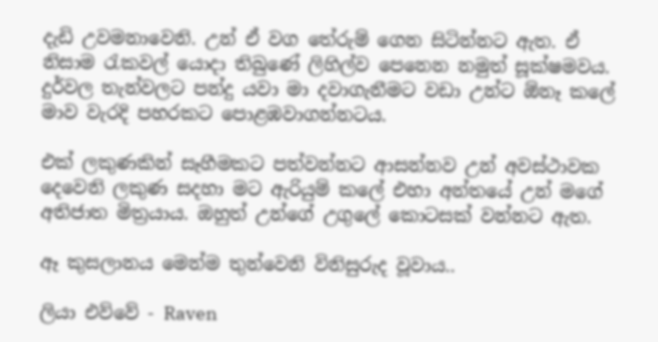දැඩි උවමනාවෙනි. උන් ඒ වග තේරුම් ගෙන සිටින්නට ඇත. ඒ නිසාම රැකවල් යොදා තිබුණේ ලිහිල්ව පෙනෙන නමුත් සූක්ෂමවය. දුර්වල තැන්වලට පන්දු යවා මා දවාගැනීමට වඩා උන්ට ඕනෑ කලේ මාව වැරදි පහරකට පොළඹවාගන්නටය.

එක් ලකුණකින් සෑහීමකට පත්වන්නට ආසන්නව උන් අවස්ථාවක දෙවෙනි ලකුණ සදහා මට ඇරියුම් කලේ එහා අන්තයේ උන් මගේ අතිජාත මිත්‍රයාය. ඔහුත් උන්ගේ උගුලේ කොටසක් වන්නට ඇත.

ඈ කුසලානය මෙන්ම තුන්වෙනි විනිසුරුද වූවාය..

ලියා එව්වේ - Raven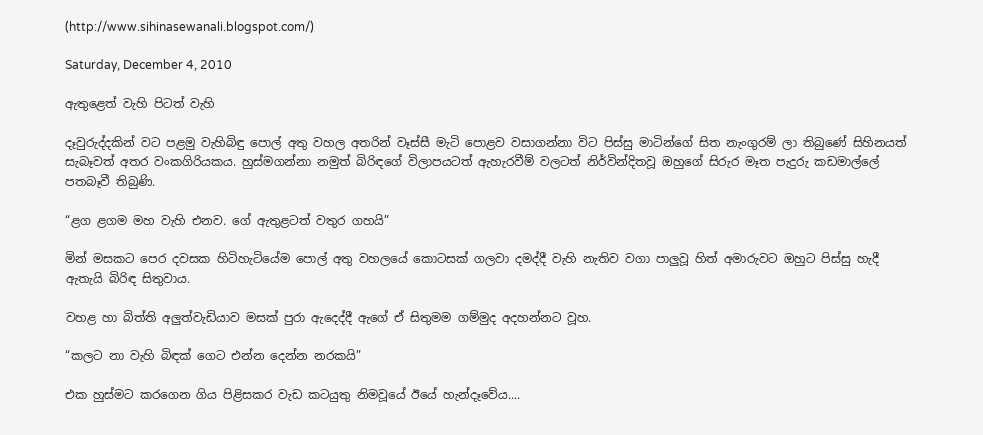(http://www.sihinasewanali.blogspot.com/)

Saturday, December 4, 2010

ඇතුළෙත් වැහි පිටත් වැහි

දෑවුරුද්දකින් වට පළමු වැහිබිඳු පොල් අතු වහල අතරින් වෑස්සී මැටි පොළව වසාගන්නා විට පිස්සු මාටින්ගේ සිත නැංගුරම් ලා තිබුණේ සිහිනයත් සැබෑවත් අතර වංකගිරියකය. හුස්මගන්නා නමුත් බිරිඳගේ විලාපයටත් ඇහැරවීම් වලටත් නිර්වින්දිතවූ ඔහුගේ සිරුර මෑත පැදුරු කඩමාල්ලේ පතබෑවී තිබුණි.

“ළග ළගම මහ වැහි එනව. ගේ ඇතුළටත් වතුර ගහයි”

මින් මසකට පෙර දවසක හිටිහැටියේම පොල් අතු වහලයේ කොටසක් ගලවා දමද්දී වැහි නැතිව වගා පාලුවූ හිත් අමාරුවට ඔහුට පිස්සු හැදී ඇතැයි බිරිඳ සිතුවාය.

වහළ හා බිත්ති අලුත්වැඩියාව මසක් පුරා ඇදෙද්දී ඇගේ ඒ සිතුමම ගම්මුද අදහන්නට වූහ.

“කලට නා වැහි බිඳක් ගෙට එන්න දෙන්න නරකයි”

එක හුස්මට කරගෙන ගිය පිළිසකර වැඩ කටයුතු නිමවූයේ ඊයේ හැන්දෑවේය....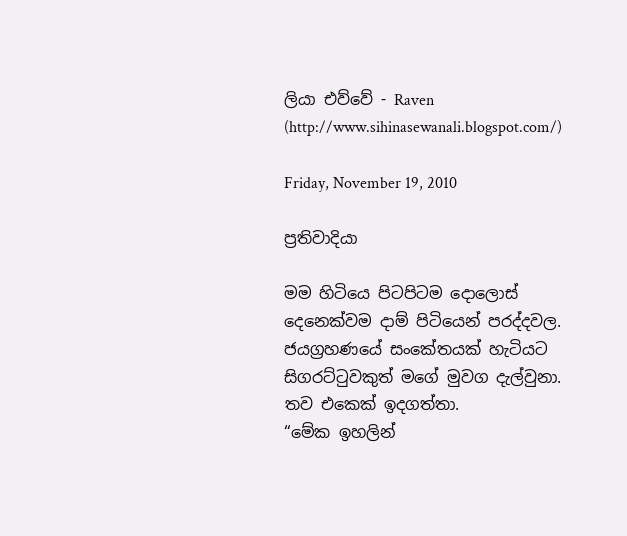ලියා එව්වේ - Raven (http://www.sihinasewanali.blogspot.com/)

Friday, November 19, 2010

ප්‍රතිවාදියා

මම හිටියෙ පිටපිටම දොලොස් දෙනෙක්වම දාම් පිටියෙන් පරද්දවල. ජයග්‍රහණයේ සංකේතයක් හැටියට සිගරට්ටුවකුත් මගේ මුවග දැල්වුනා.
තව එකෙක් ඉදගත්තා.
“මේක ඉහලින්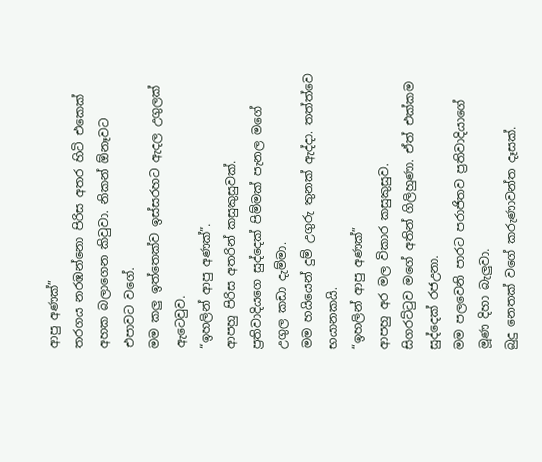ආපු අණක්”
තරගය නරඹන්නො පිරිස අතර හිටි එකෙක් අහක බලාගෙන කිවුවා. නිකන් ඕනෑවට එපාවට වගේ.
මම කලු ඉත්තෙක්ව ඉස්සරහට ඇදල උගුලක් ඇටෙවුව.
“ඉහලින් ආපු අණක්”.
ආපහු පිරිස අතරින් කසුකුසුවක්.
ප්‍රතිවාදියගෙ සුද්දෙක් පිම්මක් පැනල මගේ උගුල කඩා දැම්මා.
මම හයියෙන් දුම් උගුරු තුනක් ඇද්දා. තත්ත්වෙ භයානකයි.
“ඉහලින් ආපු අණක්”
ආපහු අර මල විකාර කසුකුසුව.
සිගරට්ටුව මගේ අතින් ගිලිහුණා. ඒත් එක්කම සුද්දෙක් රජඋනා.
මම පලවෙනි පාරට පරාජිතව ප්‍රතිවාදියාගේ මූණ දිහා බැලුවා.
බුදු නෙතක් වගේ කරුණාවන්ත දෑසක්.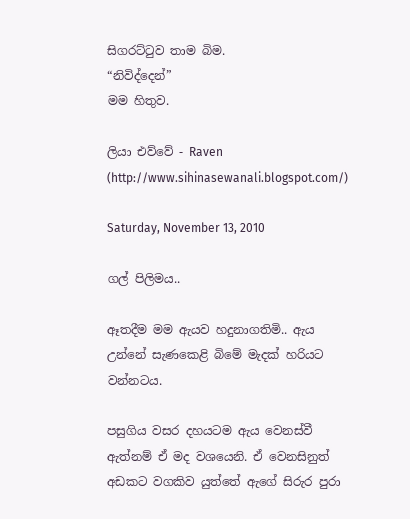සිගරට්ටුව තාම බිම.
“නිවිද්දෙන්”
මම හිතුව.

ලියා එව්වේ - Raven (http://www.sihinasewanali.blogspot.com/)

Saturday, November 13, 2010

ගල් පිලිමය..

ඈතදීම මම ඇයව හදුනාගතිමි.. ඇය උන්නේ සැණකෙළි බිමේ මැදක් හරියට වන්නටය.

පසුගිය වසර දහයටම ඇය වෙනස්වී ඇත්නම් ඒ මද වශයෙනි. ඒ වෙනසිනුත් අඩකට වගකිව යුත්තේ ඇගේ සිරුර පුරා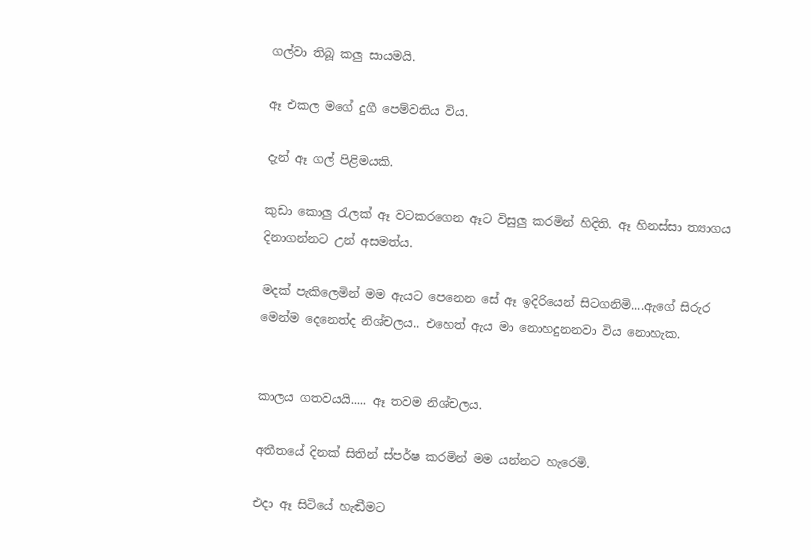ගල්වා තිබූ කලු සායමයි.

ඈ එකල මගේ දුගී පෙම්වතිය විය.

දැන් ඈ ගල් පිළිමයකි.

කුඩා කොලු රැලක් ඈ වටකරගෙන ඈට විසුලු කරමින් හිදිති. ඈ හිනස්සා ත්‍යාගය දිනාගන්නට උන් අසමත්ය.

මදක් පැකිලෙමින් මම ඇයට පෙනෙන සේ ඈ ඉදිරියෙන් සිටගනිමි....ඇගේ සිරුර මෙන්ම දෙනෙත්ද නිශ්චලය.. එහෙත් ඇය මා නොහදුනනවා විය නොහැක.


කාලය ගතවයයි..... ඈ තවම නිශ්චලය.

අතීතයේ දිනක් සිතින් ස්පර්ෂ කරමින් මම යන්නට හැරෙමි.

එදා ඈ සිටියේ හැඬීමට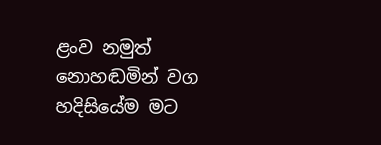ළංව නමුත් නොහඬමින් වග හදිසියේම මට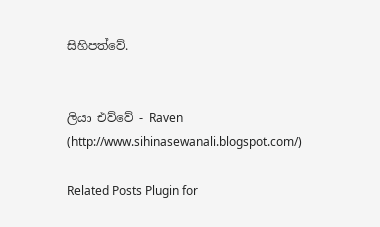සිහිපත්වේ.


ලියා එව්වේ - Raven (http://www.sihinasewanali.blogspot.com/)

Related Posts Plugin for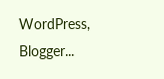WordPress, Blogger...